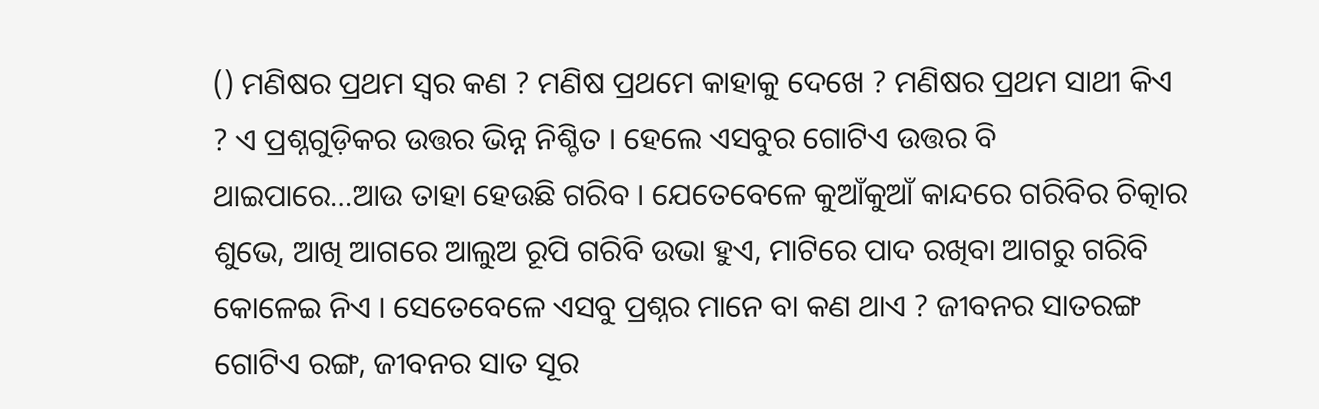() ମଣିଷର ପ୍ରଥମ ସ୍ବର କଣ ? ମଣିଷ ପ୍ରଥମେ କାହାକୁ ଦେଖେ ? ମଣିଷର ପ୍ରଥମ ସାଥୀ କିଏ ? ଏ ପ୍ରଶ୍ନଗୁଡ଼ିକର ଉତ୍ତର ଭିନ୍ନ ନିଶ୍ଚିତ । ହେଲେ ଏସବୁର ଗୋଟିଏ ଉତ୍ତର ବି ଥାଇପାରେ…ଆଉ ତାହା ହେଉଛି ଗରିବ । ଯେତେବେଳେ କୁଆଁକୁଆଁ କାନ୍ଦରେ ଗରିବିର ଚିତ୍କାର ଶୁଭେ, ଆଖି ଆଗରେ ଆଲୁଅ ରୂପି ଗରିବି ଉଭା ହୁଏ, ମାଟିରେ ପାଦ ରଖିବା ଆଗରୁ ଗରିବି କୋଳେଇ ନିଏ । ସେତେବେଳେ ଏସବୁ ପ୍ରଶ୍ନର ମାନେ ବା କଣ ଥାଏ ? ଜୀବନର ସାତରଙ୍ଗ ଗୋଟିଏ ରଙ୍ଗ, ଜୀବନର ସାତ ସୂର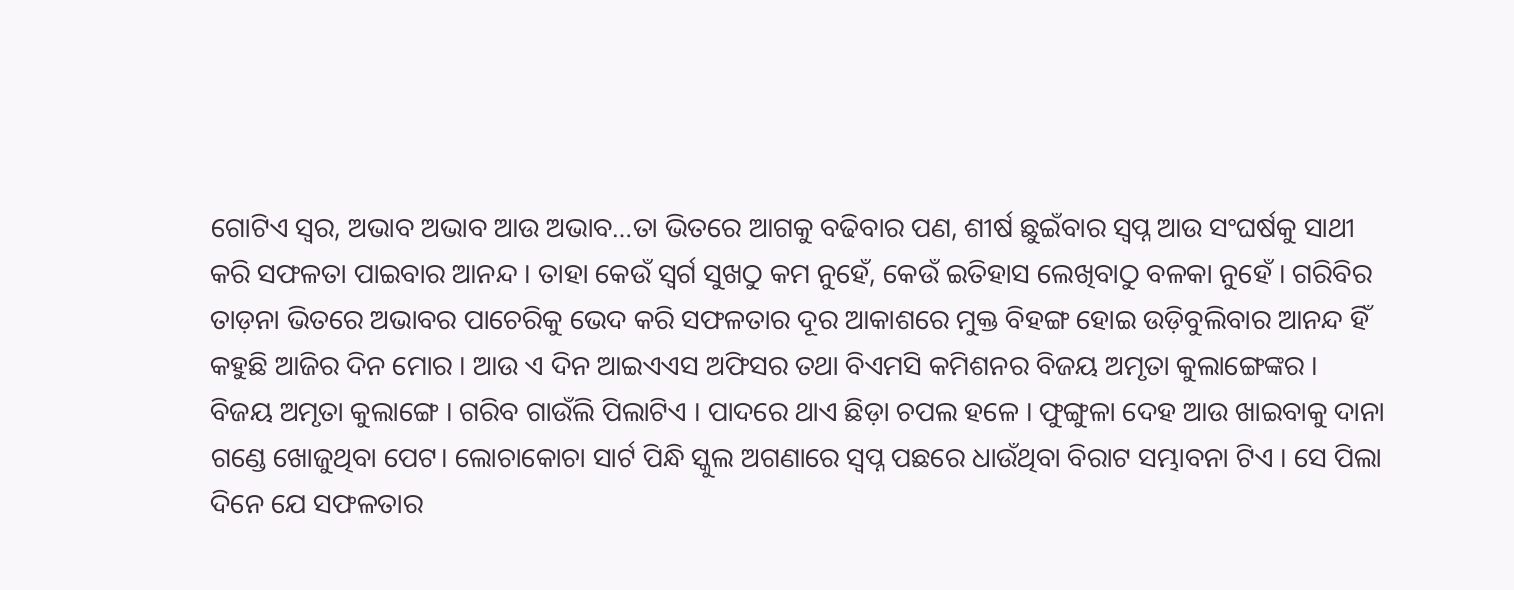ଗୋଟିଏ ସ୍ବର, ଅଭାବ ଅଭାବ ଆଉ ଅଭାବ…ତା ଭିତରେ ଆଗକୁ ବଢିବାର ପଣ, ଶୀର୍ଷ ଛୁଇଁବାର ସ୍ବପ୍ନ ଆଉ ସଂଘର୍ଷକୁ ସାଥୀ କରି ସଫଳତା ପାଇବାର ଆନନ୍ଦ । ତାହା କେଉଁ ସ୍ବର୍ଗ ସୁଖଠୁ କମ ନୁହେଁ, କେଉଁ ଇତିହାସ ଲେଖିବାଠୁ ବଳକା ନୁହେଁ । ଗରିବିର ତାଡ଼ନା ଭିତରେ ଅଭାବର ପାଚେରିକୁ ଭେଦ କରି ସଫଳତାର ଦୂର ଆକାଶରେ ମୁକ୍ତ ବିହଙ୍ଗ ହୋଇ ଉଡ଼ିବୁଲିବାର ଆନନ୍ଦ ହିଁ କହୁଛି ଆଜିର ଦିନ ମୋର । ଆଉ ଏ ଦିନ ଆଇଏଏସ ଅଫିସର ତଥା ବିଏମସି କମିଶନର ବିଜୟ ଅମୃତା କୁଲାଙ୍ଗେଙ୍କର ।
ବିଜୟ ଅମୃତା କୁଲାଙ୍ଗେ । ଗରିବ ଗାଉଁଲି ପିଲାଟିଏ । ପାଦରେ ଥାଏ ଛିଡ଼ା ଚପଲ ହଳେ । ଫୁଙ୍ଗୁଳା ଦେହ ଆଉ ଖାଇବାକୁ ଦାନା ଗଣ୍ଡେ ଖୋଜୁଥିବା ପେଟ। ଲୋଚାକୋଚା ସାର୍ଟ ପିନ୍ଧି ସ୍କୁଲ ଅଗଣାରେ ସ୍ବପ୍ନ ପଛରେ ଧାଉଁଥିବା ବିରାଟ ସମ୍ଭାବନା ଟିଏ । ସେ ପିଲା ଦିନେ ଯେ ସଫଳତାର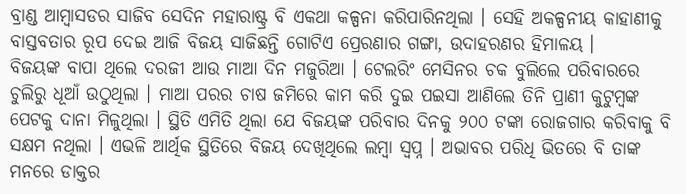ବ୍ରାଣ୍ଡ ଆମ୍ବାସଡର ସାଜିବ ସେଦିନ ମହାରାଷ୍ଟ୍ର ବି ଏକଥା କଳ୍ପନା କରିପାରିନଥିଲା । ସେହି ଅକଳ୍ପନୀୟ କାହାଣୀକୁ ବାସ୍ତବତାର ରୂପ ଦେଇ ଆଜି ବିଜୟ ସାଜିଛନ୍ତି ଗୋଟିଏ ପ୍ରେରଣାର ଗଙ୍ଗା, ଉଦାହରଣର ହିମାଳୟ ।
ବିଜୟଙ୍କ ବାପା ଥିଲେ ଦରଜୀ ଆଉ ମାଆ ଦିନ ମଜୁରିଆ । ଟେଲରିଂ ମେସିନର ଚକ ବୁଲିଲେ ପରିବାରରେ ଚୁଲିରୁ ଧୂଆଁ ଉଠୁଥିଲା । ମାଆ ପରର ଚାଷ ଜମିରେ କାମ କରି ଦୁଇ ପଇସା ଆଣିଲେ ତିନି ପ୍ରାଣୀ କୁଟୁମ୍ବଙ୍କ ପେଟକୁ ଦାନା ମିଳୁଥିଲା । ସ୍ଥିତି ଏମିତି ଥିଲା ଯେ ବିଜୟଙ୍କ ପରିବାର ଦିନକୁ ୨୦୦ ଟଙ୍କା ରୋଜଗାର କରିବାକୁ ବି ସକ୍ଷମ ନଥିଲା । ଏଭଳି ଆର୍ଥିକ ସ୍ଥିତିରେ ବିଜୟ ଦେଖିଥିଲେ ଲମ୍ବା ସ୍ବପ୍ନ । ଅଭାବର ପରିଧି ଭିତରେ ବି ତାଙ୍କ ମନରେ ଡାକ୍ତର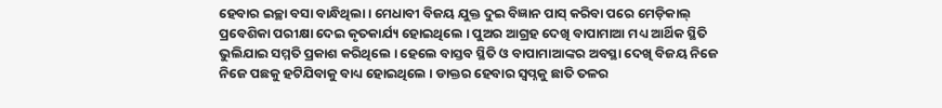ହେବାର ଇଚ୍ଛା ବସା ବାନ୍ଧିଥିଲା । ମେଧାବୀ ବିଜୟ ଯୁକ୍ତ ଦୁଇ ବିଜ୍ଞାନ ପାସ୍ କରିବା ପରେ ମେଡ଼ିକାଲ୍ ପ୍ରବେଶିକା ପରୀକ୍ଷା ଦେଇ କୃତକାର୍ଯ୍ୟ ହୋଇଥିଲେ । ପୁଅର ଆଗ୍ରହ ଦେଖି ବାପାମାଆ ମଧ୍ୟ ଆର୍ଥିକ ସ୍ଥିତି ଭୁଲିଯାଇ ସମ୍ମତି ପ୍ରକାଶ କରିଥିଲେ । ହେଲେ ବାସ୍ତବ ସ୍ଥିତି ଓ ବାପାମାଆଙ୍କର ଅବସ୍ଥା ଦେଖି ବିଜୟ ନିଜେ ନିଜେ ପଛକୁ ହଟିଯିବାକୁ ବାଧ୍ୟ ହୋଇଥିଲେ । ଡାକ୍ତର ହେବାର ସ୍ବପ୍ନକୁ ଛାତି ତଳର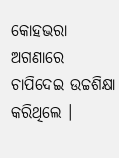କୋହଭରା ଅଗଣାରେ ଚାପିଦେଇ ଉଚ୍ଚଶିକ୍ଷା କରିଥିଲେ ।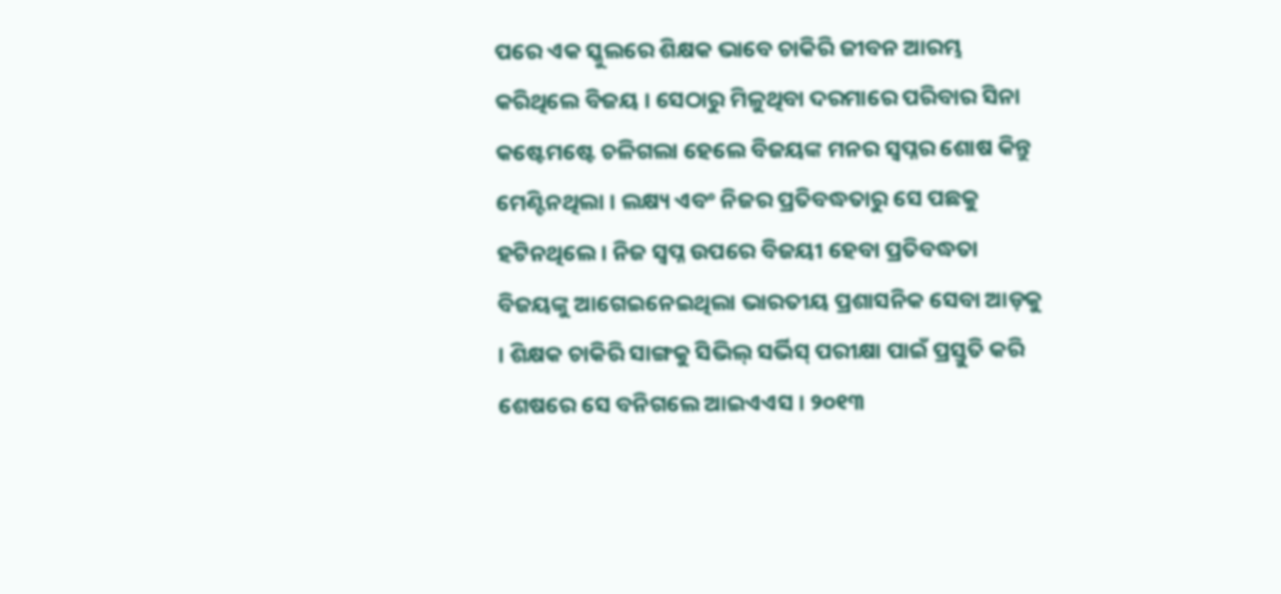ପରେ ଏକ ସ୍କୁଲରେ ଶିକ୍ଷକ ଭାବେ ଚାକିରି ଜୀବନ ଆରମ୍ଭ କରିଥିଲେ ବିଜୟ । ସେଠାରୁ ମିଳୁଥିବା ଦରମାରେ ପରିବାର ସିନା କଷ୍ଟେମଷ୍ଟେ ଚଳିଗଲା ହେଲେ ବିଜୟଙ୍କ ମନର ସ୍ବପ୍ନର ଶୋଷ କିନ୍ତୁ ମେଣ୍ଟିନଥିଲା । ଲକ୍ଷ୍ୟ ଏବଂ ନିଜର ପ୍ରତିବଦ୍ଧତାରୁ ସେ ପଛକୁ ହଟିନଥିଲେ । ନିଜ ସ୍ବପ୍ନ ଉପରେ ବିଜୟୀ ହେବା ପ୍ରତିବଦ୍ଧତା ବିଜୟଙ୍କୁ ଆଗେଇନେଇଥିଲା ଭାରତୀୟ ପ୍ରଶାସନିକ ସେବା ଆଡ଼କୁ । ଶିକ୍ଷକ ଚାକିରି ସାଙ୍ଗକୁ ସିଭିଲ୍ ସର୍ଭିସ୍ ପରୀକ୍ଷା ପାଇଁ ପ୍ରସ୍ତୁତି କରି ଶେଷରେ ସେ ବନିଗଲେ ଆଇଏଏସ । ୨୦୧୩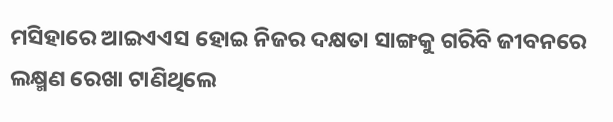ମସିହାରେ ଆଇଏଏସ ହୋଇ ନିଜର ଦକ୍ଷତା ସାଙ୍ଗକୁ ଗରିବି ଜୀବନରେ ଲକ୍ଷ୍ମଣ ରେଖା ଟାଣିଥିଲେ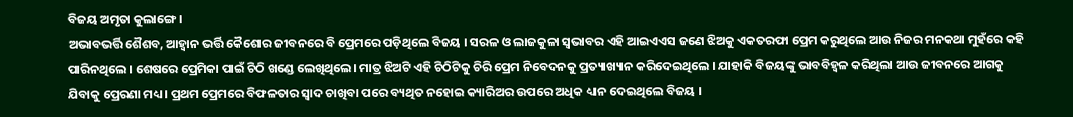ବିଜୟ ଅମୃତା କୁଲାଙ୍ଗେ ।
ଅଭାବଭର୍ତ୍ତି ଶୈଶବ, ଆହ୍ବାନ ଭର୍ତ୍ତି କୈଶୋର ଜୀବନରେ ବି ପ୍ରେମରେ ପଡ଼ିଥିଲେ ବିଜୟ । ସରଳ ଓ ଲାଜକୁଳା ସ୍ବଭାବର ଏହି ଆଇଏଏସ ଜଣେ ଝିଅକୁ ଏକତରଫା ପ୍ରେମ କରୁଥିଲେ ଆଉ ନିଜର ମନକଥା ମୁହଁରେ କହି ପାରିନଥିଲେ । ଶେଷରେ ପ୍ରେମିକା ପାଇଁ ଚିଠି ଖଣ୍ଡେ ଲେଖିଥିଲେ। ମାତ୍ର ଝିଅଟି ଏହି ଚିଠିଟିକୁ ଚିରି ପ୍ରେମ ନିବେଦନକୁ ପ୍ରତ୍ୟାଖ୍ୟାନ କରିଦେଇଥିଲେ । ଯାହାକି ବିଜୟଙ୍କୁ ଭାବବିହ୍ବଳ କରିଥିଲା ଆଉ ଜୀବନରେ ଆଗକୁ ଯିବାକୁ ପ୍ରେରଣା ମଧ୍ୟ । ପ୍ରଥମ ପ୍ରେମରେ ବିଫଳତାର ସ୍ବାଦ ଚାଖିବା ପରେ ବ୍ୟଥିତ ନହୋଇ କ୍ୟାରିଅର ଉପରେ ଅଧିକ ଧ୍ୟାନ ଦେଇଥିଲେ ବିଜୟ ।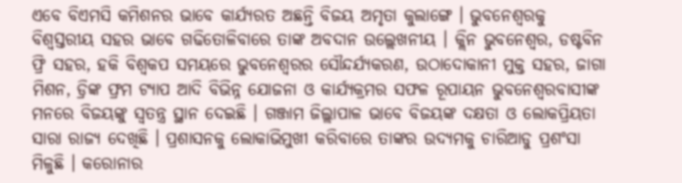ଏବେ ବିଏମସି କମିଶନର ଭାବେ କାର୍ଯ୍ୟରତ ଅଛନ୍ତି ବିଜୟ ଅମୃତା କୁଲାଙ୍ଗେ । ଭୁବନେଶ୍ବରକୁ ବିଶ୍ବସ୍ତରୀୟ ସହର ଭାବେ ଗଢିତୋଳିବାରେ ତାଙ୍କ ଅବଦାନ ଉଲ୍ଲେଖନୀୟ । କ୍ଲିନ ଭୁବନେଶ୍ବର, ଡଷ୍ଟବିନ ଫ୍ରି ସହର, ହକି ବିଶ୍ବକପ ସମୟରେ ଭୁବନେଶ୍ବରର ସୌନ୍ଦର୍ଯ୍ୟକରଣ, ଉଠାଦୋକାନୀ ମୁକ୍ତ ସହର, ଜାଗା ମିଶନ, ଡ୍ରିଙ୍କ ଫ୍ରମ ଟ୍ୟାପ ଆଦି ବିଭିନ୍ନ ଯୋଜନା ଓ କାର୍ଯ୍ୟକ୍ରମର ସଫଳ ରୂପାୟନ ଭୁବନେଶ୍ବରବାସୀଙ୍କ ମନରେ ବିଜୟଙ୍କୁ ସ୍ବତନ୍ତ୍ର ସ୍ଥାନ ଦେଇଛି । ଗଞ୍ଜାମ ଜିଲ୍ଲାପାଳ ଭାବେ ବିଜୟଙ୍କ ଦକ୍ଷତା ଓ ଲୋକପ୍ରିୟତା ସାରା ରାଜ୍ୟ ଦେଖିଛି । ପ୍ରଶାସନକୁ ଲୋକାଭିମୁଖୀ କରିବାରେ ତାଙ୍କର ଉଦ୍ୟମକୁ ଚାରିଆଡୁ ପ୍ରଶଂସା ମିଳୁଛି । କରୋନାର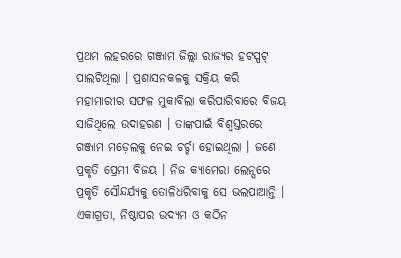ପ୍ରଥମ ଲହରରେ ଗଞ୍ଜାମ ଜିଲ୍ଲା ରାଜ୍ୟର ହଟସ୍ପଟ୍ ପାଲଟିଥିଲା । ପ୍ରଶାସନକଳକୁ ସକ୍ରିୟ କରି ମହାମାରୀର ସଫଳ ମୁକାବିଲା କରିପାରିବାରେ ବିଜୟ ସାଜିଥିଲେ ଉଦାହରଣ । ତାଙ୍କପାଇଁ ବିଶ୍ୱସ୍ତରରେ ଗଞ୍ଜାମ ମଡ଼େଲକୁ ନେଇ ଚର୍ଚ୍ଚା ହୋଇଥିଲା । ଜଣେ ପ୍ରକୃତି ପ୍ରେମୀ ବିଜୟ । ନିଜ କ୍ୟାମେରା ଲେନ୍ସରେ ପ୍ରକୃତି ସୌନ୍ଦର୍ଯ୍ୟକୁ ତୋଳିଧରିବାକୁ ସେ ଭଲପାଆନ୍ତି ।
ଏକାଗ୍ରତା, ନିଷ୍ଠାପର ଉଦ୍ୟମ ଓ କଠିନ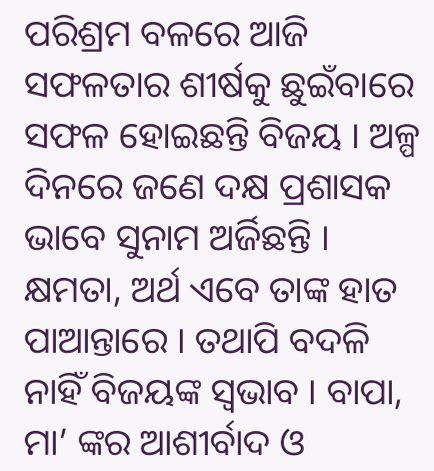ପରିଶ୍ରମ ବଳରେ ଆଜି ସଫଳତାର ଶୀର୍ଷକୁ ଛୁଇଁବାରେ ସଫଳ ହୋଇଛନ୍ତି ବିଜୟ । ଅଳ୍ପ ଦିନରେ ଜଣେ ଦକ୍ଷ ପ୍ରଶାସକ ଭାବେ ସୁନାମ ଅର୍ଜିଛନ୍ତି । କ୍ଷମତା, ଅର୍ଥ ଏବେ ତାଙ୍କ ହାତ ପାଆନ୍ତାରେ । ତଥାପି ବଦଳି ନାହିଁ ବିଜୟଙ୍କ ସ୍ବଭାବ । ବାପା, ମା’ ଙ୍କର ଆଶୀର୍ବାଦ ଓ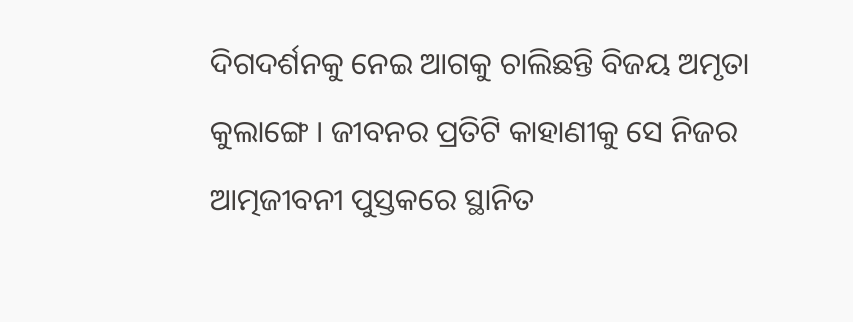ଦିଗଦର୍ଶନକୁ ନେଇ ଆଗକୁ ଚାଲିଛନ୍ତି ବିଜୟ ଅମୃତା କୁଲାଙ୍ଗେ । ଜୀବନର ପ୍ରତିଟି କାହାଣୀକୁ ସେ ନିଜର ଆତ୍ମଜୀବନୀ ପୁସ୍ତକରେ ସ୍ଥାନିତ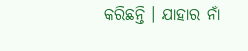କରିଛନ୍ତି । ଯାହାର ନାଁ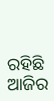ରହିଛି ଆଜିର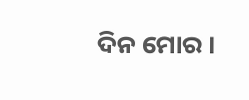ଦିନ ମୋର ।